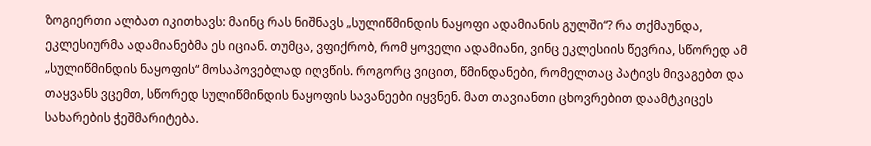ზოგიერთი ალბათ იკითხავს: მაინც რას ნიშნავს „სულიწმინდის ნაყოფი ადამიანის გულში“? რა თქმაუნდა, ეკლესიურმა ადამიანებმა ეს იციან. თუმცა, ვფიქრობ, რომ ყოველი ადამიანი, ვინც ეკლესიის წევრია, სწორედ ამ „სულიწმინდის ნაყოფის“ მოსაპოვებლად იღვწის. როგორც ვიცით, წმინდანები, რომელთაც პატივს მივაგებთ და თაყვანს ვცემთ, სწორედ სულიწმინდის ნაყოფის სავანეები იყვნენ. მათ თავიანთი ცხოვრებით დაამტკიცეს სახარების ჭეშმარიტება.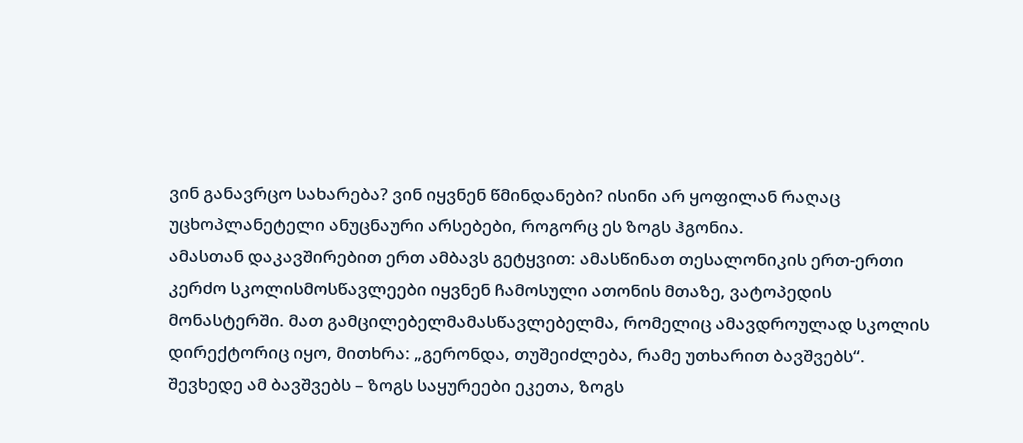ვინ განავრცო სახარება? ვინ იყვნენ წმინდანები? ისინი არ ყოფილან რაღაც უცხოპლანეტელი ანუცნაური არსებები, როგორც ეს ზოგს ჰგონია.
ამასთან დაკავშირებით ერთ ამბავს გეტყვით: ამასწინათ თესალონიკის ერთ-ერთი კერძო სკოლისმოსწავლეები იყვნენ ჩამოსული ათონის მთაზე, ვატოპედის მონასტერში. მათ გამცილებელმამასწავლებელმა, რომელიც ამავდროულად სკოლის დირექტორიც იყო, მითხრა: „გერონდა, თუშეიძლება, რამე უთხარით ბავშვებს“.
შევხედე ამ ბავშვებს – ზოგს საყურეები ეკეთა, ზოგს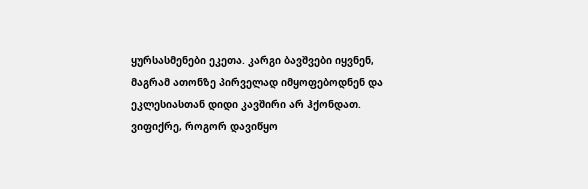ყურსასმენები ეკეთა. კარგი ბავშვები იყვნენ, მაგრამ ათონზე პირველად იმყოფებოდნენ და ეკლესიასთან დიდი კავშირი არ ჰქონდათ. ვიფიქრე, როგორ დავიწყო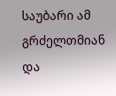საუბარი ამ გრძელთმიან და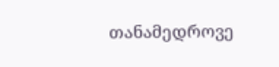თანამედროვე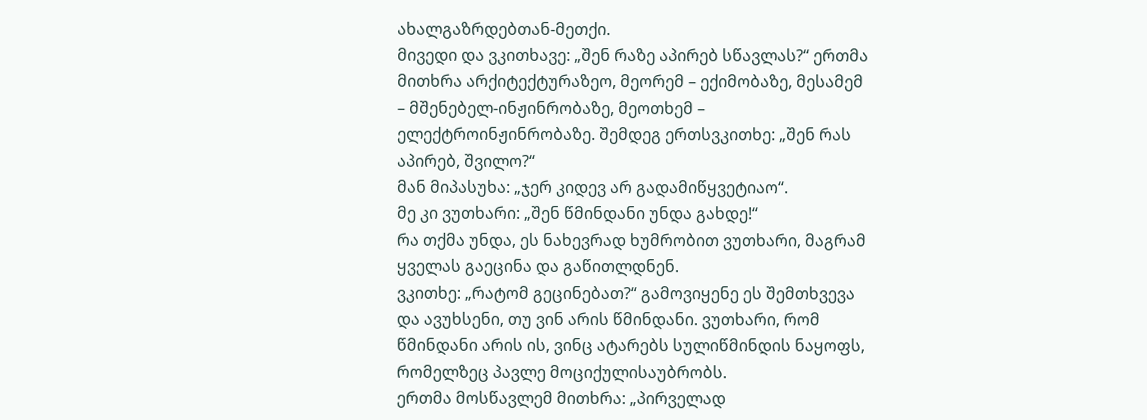ახალგაზრდებთან-მეთქი.
მივედი და ვკითხავე: „შენ რაზე აპირებ სწავლას?“ ერთმა მითხრა არქიტექტურაზეო, მეორემ – ექიმობაზე, მესამემ – მშენებელ-ინჟინრობაზე, მეოთხემ – ელექტროინჟინრობაზე. შემდეგ ერთსვკითხე: „შენ რას აპირებ, შვილო?“
მან მიპასუხა: „ჯერ კიდევ არ გადამიწყვეტიაო“.
მე კი ვუთხარი: „შენ წმინდანი უნდა გახდე!“
რა თქმა უნდა, ეს ნახევრად ხუმრობით ვუთხარი, მაგრამ ყველას გაეცინა და გაწითლდნენ.
ვკითხე: „რატომ გეცინებათ?“ გამოვიყენე ეს შემთხვევა და ავუხსენი, თუ ვინ არის წმინდანი. ვუთხარი, რომ წმინდანი არის ის, ვინც ატარებს სულიწმინდის ნაყოფს, რომელზეც პავლე მოციქულისაუბრობს.
ერთმა მოსწავლემ მითხრა: „პირველად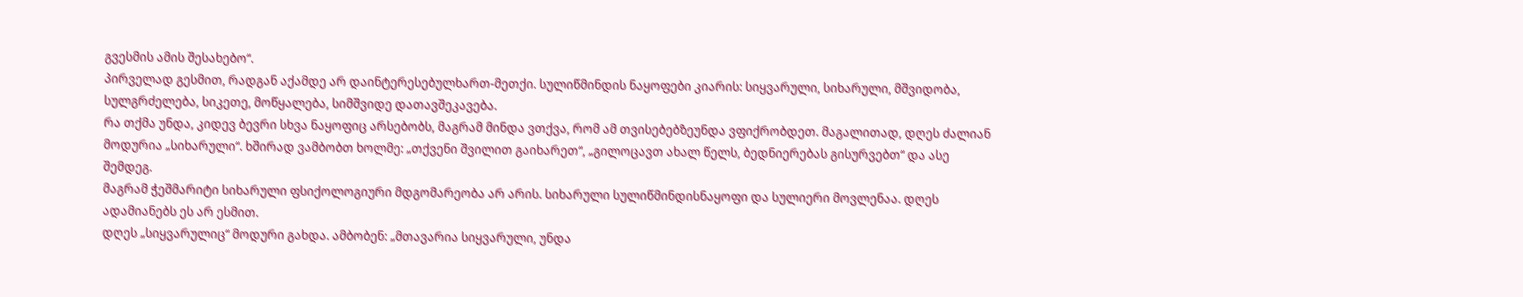გვესმის ამის შესახებო“.
პირველად გესმით, რადგან აქამდე არ დაინტერესებულხართ-მეთქი. სულიწმინდის ნაყოფები კიარის: სიყვარული, სიხარული, მშვიდობა, სულგრძელება, სიკეთე, მოწყალება, სიმშვიდე დათავშეკავება.
რა თქმა უნდა, კიდევ ბევრი სხვა ნაყოფიც არსებობს, მაგრამ მინდა ვთქვა, რომ ამ თვისებებზეუნდა ვფიქრობდეთ. მაგალითად, დღეს ძალიან მოდურია „სიხარული“. ხშირად ვამბობთ ხოლმე: „თქვენი შვილით გაიხარეთ“, „გილოცავთ ახალ წელს, ბედნიერებას გისურვებთ“ და ასე შემდეგ.
მაგრამ ჭეშმარიტი სიხარული ფსიქოლოგიური მდგომარეობა არ არის. სიხარული სულიწმინდისნაყოფი და სულიერი მოვლენაა. დღეს ადამიანებს ეს არ ესმით.
დღეს „სიყვარულიც“ მოდური გახდა. ამბობენ: „მთავარია სიყვარული, უნდა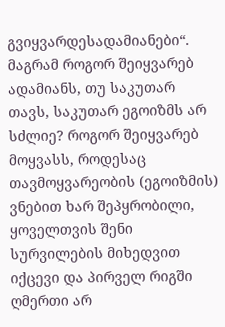გვიყვარდესადამიანები“. მაგრამ როგორ შეიყვარებ ადამიანს, თუ საკუთარ თავს, საკუთარ ეგოიზმს არ სძლიე? როგორ შეიყვარებ მოყვასს, როდესაც თავმოყვარეობის (ეგოიზმის) ვნებით ხარ შეპყრობილი, ყოველთვის შენი სურვილების მიხედვით იქცევი და პირველ რიგში ღმერთი არ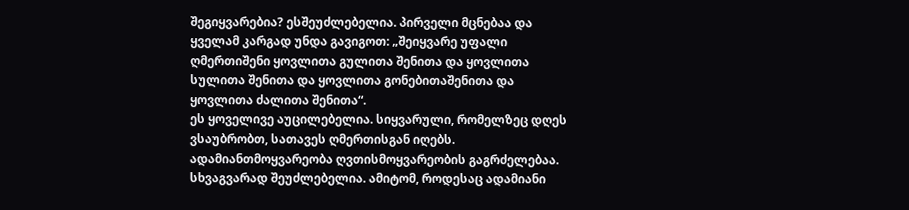შეგიყვარებია? ესშეუძლებელია. პირველი მცნებაა და ყველამ კარგად უნდა გავიგოთ: „შეიყვარე უფალი ღმერთიშენი ყოვლითა გულითა შენითა და ყოვლითა სულითა შენითა და ყოვლითა გონებითაშენითა და ყოვლითა ძალითა შენითა“.
ეს ყოველივე აუცილებელია. სიყვარული, რომელზეც დღეს ვსაუბრობთ, სათავეს ღმერთისგან იღებს. ადამიანთმოყვარეობა ღვთისმოყვარეობის გაგრძელებაა. სხვაგვარად შეუძლებელია. ამიტომ, როდესაც ადამიანი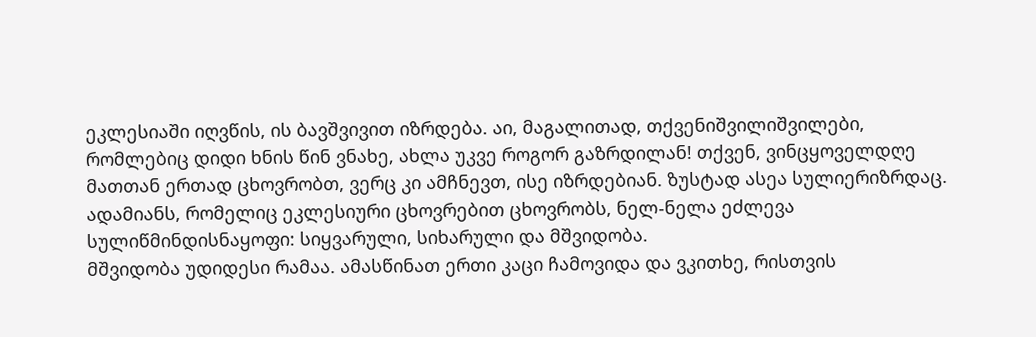ეკლესიაში იღვწის, ის ბავშვივით იზრდება. აი, მაგალითად, თქვენიშვილიშვილები, რომლებიც დიდი ხნის წინ ვნახე, ახლა უკვე როგორ გაზრდილან! თქვენ, ვინცყოველდღე მათთან ერთად ცხოვრობთ, ვერც კი ამჩნევთ, ისე იზრდებიან. ზუსტად ასეა სულიერიზრდაც. ადამიანს, რომელიც ეკლესიური ცხოვრებით ცხოვრობს, ნელ-ნელა ეძლევა სულიწმინდისნაყოფი: სიყვარული, სიხარული და მშვიდობა.
მშვიდობა უდიდესი რამაა. ამასწინათ ერთი კაცი ჩამოვიდა და ვკითხე, რისთვის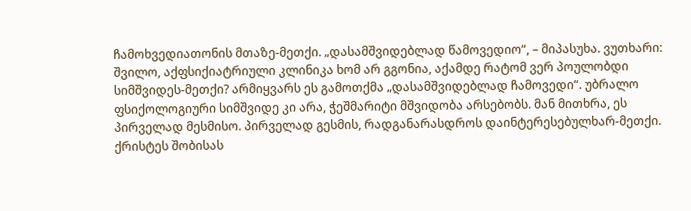ჩამოხვედიათონის მთაზე-მეთქი. „დასამშვიდებლად წამოვედიო“, – მიპასუხა. ვუთხარი: შვილო, აქფსიქიატრიული კლინიკა ხომ არ გგონია, აქამდე რატომ ვერ პოულობდი სიმშვიდეს-მეთქი? არმიყვარს ეს გამოთქმა „დასამშვიდებლად ჩამოვედი“. უბრალო ფსიქოლოგიური სიმშვიდე კი არა, ჭეშმარიტი მშვიდობა არსებობს. მან მითხრა, ეს პირველად მესმისო. პირველად გესმის, რადგანარასდროს დაინტერესებულხარ-მეთქი. ქრისტეს შობისას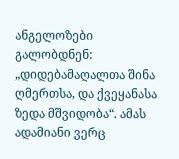ანგელოზები გალობდნენ: „დიდებამაღალთა შინა ღმერთსა, და ქვეყანასა ზედა მშვიდობა“. ამას ადამიანი ვერც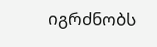იგრძნობს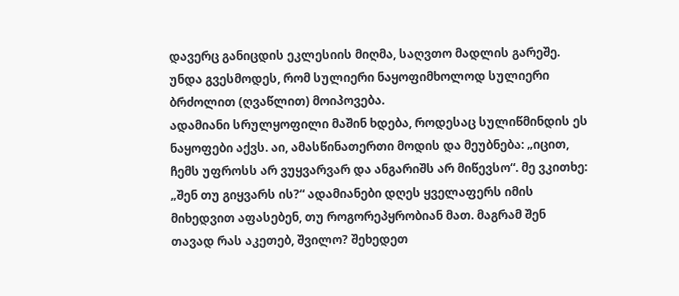დავერც განიცდის ეკლესიის მიღმა, საღვთო მადლის გარეშე. უნდა გვესმოდეს, რომ სულიერი ნაყოფიმხოლოდ სულიერი ბრძოლით (ღვაწლით) მოიპოვება.
ადამიანი სრულყოფილი მაშინ ხდება, როდესაც სულიწმინდის ეს ნაყოფები აქვს. აი, ამასწინათერთი მოდის და მეუბნება: „იცით, ჩემს უფროსს არ ვუყვარვარ და ანგარიშს არ მიწევსო“. მე ვკითხე: „შენ თუ გიყვარს ის?“ ადამიანები დღეს ყველაფერს იმის მიხედვით აფასებენ, თუ როგორეპყრობიან მათ. მაგრამ შენ თავად რას აკეთებ, შვილო? შეხედეთ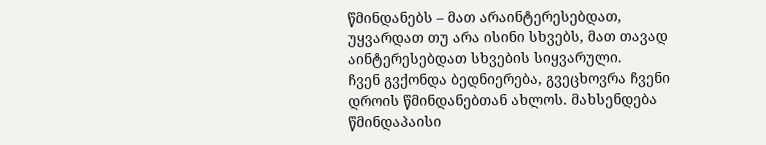წმინდანებს – მათ არაინტერესებდათ, უყვარდათ თუ არა ისინი სხვებს, მათ თავად აინტერესებდათ სხვების სიყვარული.
ჩვენ გვქონდა ბედნიერება, გვეცხოვრა ჩვენი დროის წმინდანებთან ახლოს. მახსენდება წმინდაპაისი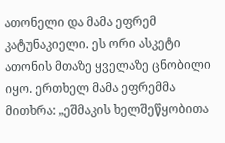ათონელი და მამა ეფრემ კატუნაკიელი. ეს ორი ასკეტი ათონის მთაზე ყველაზე ცნობილი იყო. ერთხელ მამა ეფრემმა მითხრა: „ეშმაკის ხელშეწყობითა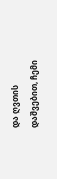და ღვთის დაშვებით, ჩემი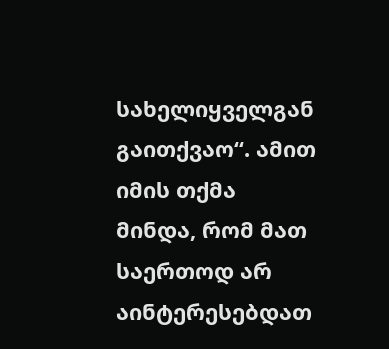სახელიყველგან გაითქვაო“. ამით იმის თქმა მინდა, რომ მათ საერთოდ არ აინტერესებდათ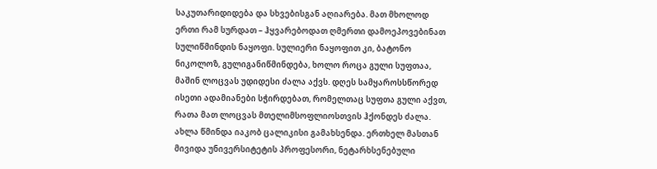საკუთარიდიდება და სხვებისგან აღიარება. მათ მხოლოდ ერთი რამ სურდათ – ჰყვარებოდათ ღმერთი დამოეპოვებინათ სულიწმინდის ნაყოფი. სულიერი ნაყოფით კი, ბატონო ნიკოლოზ, გულიგანიწმინდება, ხოლო როცა გული სუფთაა, მაშინ ლოცვას უდიდესი ძალა აქვს. დღეს სამყაროსსწორედ ისეთი ადამიანები სჭირდებათ, რომელთაც სუფთა გული აქვთ, რათა მათ ლოცვას მთელიმსოფლიოსთვის ჰქონდეს ძალა.
ახლა წმინდა იაკობ ცალიკისი გამახსენდა. ერთხელ მასთან მივიდა უნივერსიტეტის პროფესორი, ნეტარხსენებული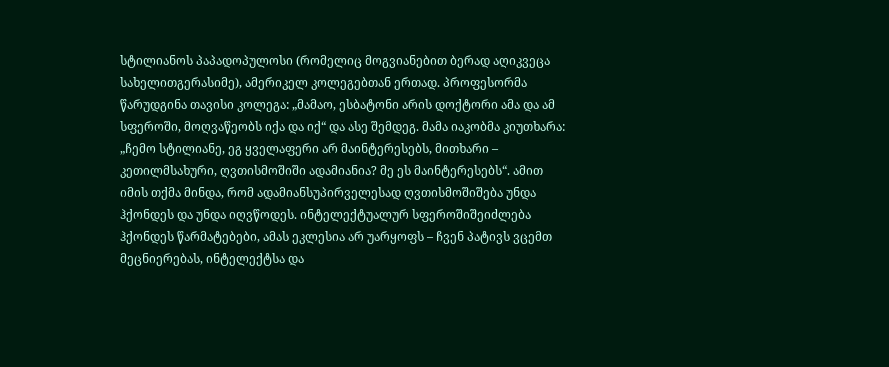სტილიანოს პაპადოპულოსი (რომელიც მოგვიანებით ბერად აღიკვეცა სახელითგერასიმე), ამერიკელ კოლეგებთან ერთად. პროფესორმა წარუდგინა თავისი კოლეგა: „მამაო, ესბატონი არის დოქტორი ამა და ამ სფეროში, მოღვაწეობს იქა და იქ“ და ასე შემდეგ. მამა იაკობმა კიუთხარა: „ჩემო სტილიანე, ეგ ყველაფერი არ მაინტერესებს, მითხარი – კეთილმსახური, ღვთისმოშიში ადამიანია? მე ეს მაინტერესებს“. ამით იმის თქმა მინდა, რომ ადამიანსუპირველესად ღვთისმოშიშება უნდა ჰქონდეს და უნდა იღვწოდეს. ინტელექტუალურ სფეროშიშეიძლება ჰქონდეს წარმატებები, ამას ეკლესია არ უარყოფს – ჩვენ პატივს ვცემთ მეცნიერებას, ინტელექტსა და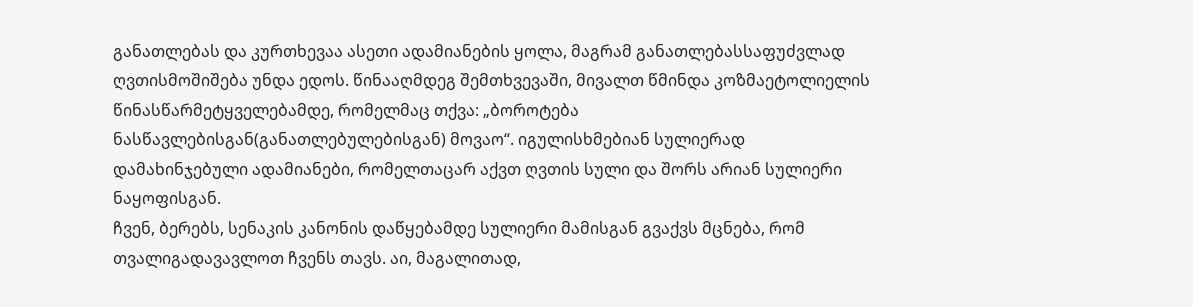განათლებას და კურთხევაა ასეთი ადამიანების ყოლა, მაგრამ განათლებასსაფუძვლად ღვთისმოშიშება უნდა ედოს. წინააღმდეგ შემთხვევაში, მივალთ წმინდა კოზმაეტოლიელის წინასწარმეტყველებამდე, რომელმაც თქვა: „ბოროტება ნასწავლებისგან(განათლებულებისგან) მოვაო“. იგულისხმებიან სულიერად დამახინჯებული ადამიანები, რომელთაცარ აქვთ ღვთის სული და შორს არიან სულიერი ნაყოფისგან.
ჩვენ, ბერებს, სენაკის კანონის დაწყებამდე სულიერი მამისგან გვაქვს მცნება, რომ თვალიგადავავლოთ ჩვენს თავს. აი, მაგალითად,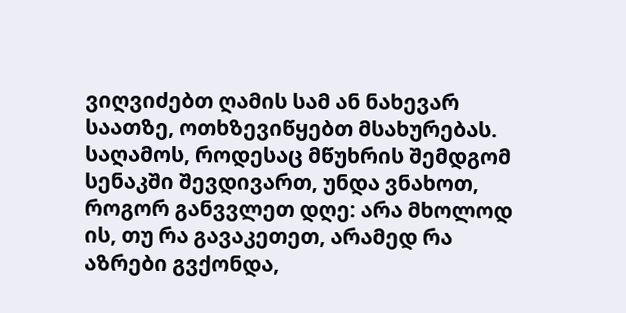ვიღვიძებთ ღამის სამ ან ნახევარ საათზე, ოთხზევიწყებთ მსახურებას. საღამოს, როდესაც მწუხრის შემდგომ სენაკში შევდივართ, უნდა ვნახოთ, როგორ განვვლეთ დღე: არა მხოლოდ ის, თუ რა გავაკეთეთ, არამედ რა აზრები გვქონდა,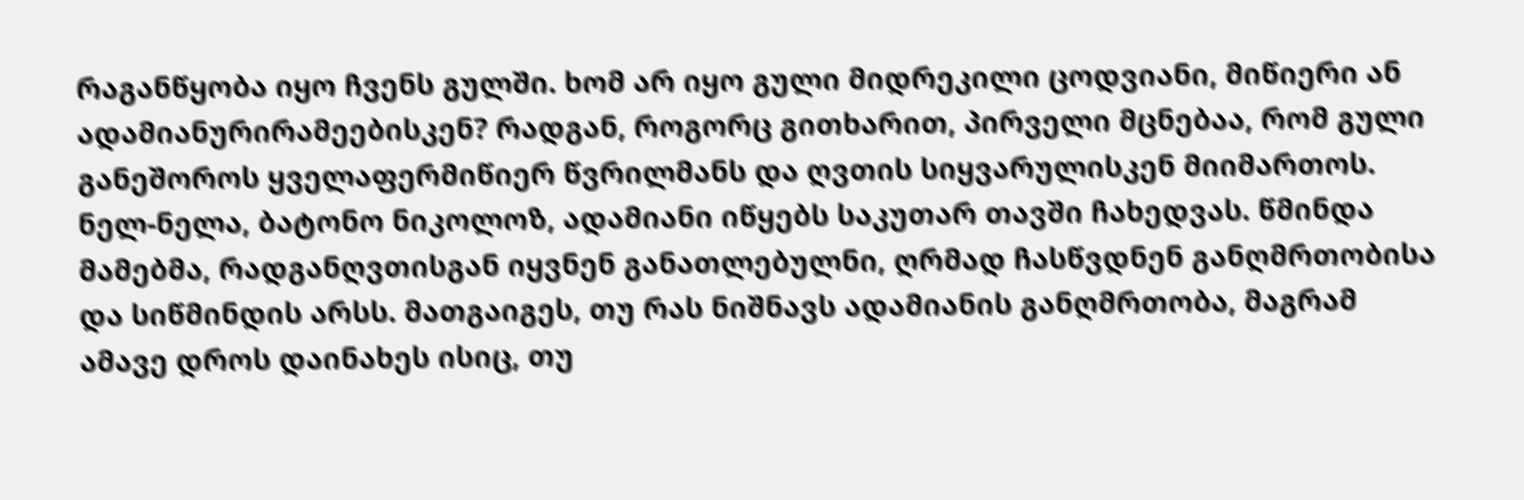რაგანწყობა იყო ჩვენს გულში. ხომ არ იყო გული მიდრეკილი ცოდვიანი, მიწიერი ან ადამიანურირამეებისკენ? რადგან, როგორც გითხარით, პირველი მცნებაა, რომ გული განეშოროს ყველაფერმიწიერ წვრილმანს და ღვთის სიყვარულისკენ მიიმართოს.
ნელ-ნელა, ბატონო ნიკოლოზ, ადამიანი იწყებს საკუთარ თავში ჩახედვას. წმინდა მამებმა, რადგანღვთისგან იყვნენ განათლებულნი, ღრმად ჩასწვდნენ განღმრთობისა და სიწმინდის არსს. მათგაიგეს, თუ რას ნიშნავს ადამიანის განღმრთობა, მაგრამ ამავე დროს დაინახეს ისიც, თუ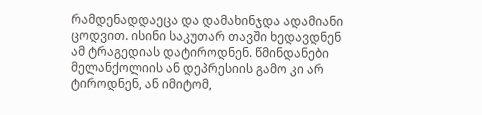რამდენადდაეცა და დამახინჯდა ადამიანი ცოდვით. ისინი საკუთარ თავში ხედავდნენ ამ ტრაგედიას დატიროდნენ. წმინდანები მელანქოლიის ან დეპრესიის გამო კი არ ტიროდნენ, ან იმიტომ,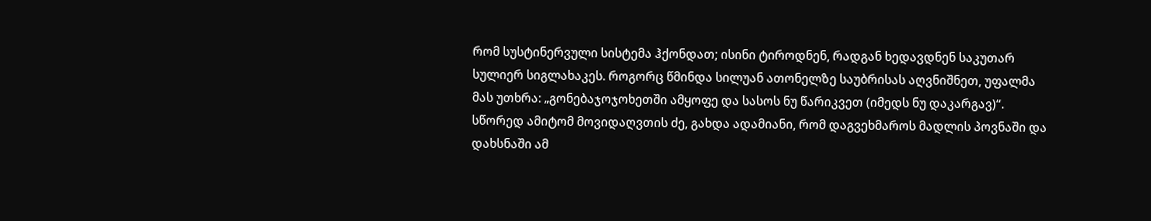რომ სუსტინერვული სისტემა ჰქონდათ; ისინი ტიროდნენ, რადგან ხედავდნენ საკუთარ სულიერ სიგლახაკეს. როგორც წმინდა სილუან ათონელზე საუბრისას აღვნიშნეთ, უფალმა მას უთხრა: „გონებაჯოჯოხეთში ამყოფე და სასოს ნუ წარიკვეთ (იმედს ნუ დაკარგავ)“. სწორედ ამიტომ მოვიდაღვთის ძე, გახდა ადამიანი, რომ დაგვეხმაროს მადლის პოვნაში და დახსნაში ამ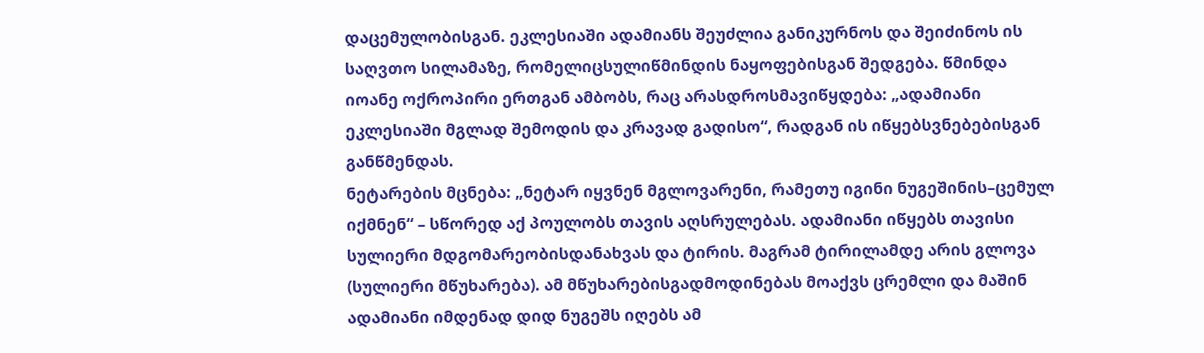დაცემულობისგან. ეკლესიაში ადამიანს შეუძლია განიკურნოს და შეიძინოს ის საღვთო სილამაზე, რომელიცსულიწმინდის ნაყოფებისგან შედგება. წმინდა იოანე ოქროპირი ერთგან ამბობს, რაც არასდროსმავიწყდება: „ადამიანი ეკლესიაში მგლად შემოდის და კრავად გადისო“, რადგან ის იწყებსვნებებისგან განწმენდას.
ნეტარების მცნება: „ნეტარ იყვნენ მგლოვარენი, რამეთუ იგინი ნუგეშინის–ცემულ იქმნენ“ – სწორედ აქ პოულობს თავის აღსრულებას. ადამიანი იწყებს თავისი სულიერი მდგომარეობისდანახვას და ტირის. მაგრამ ტირილამდე არის გლოვა (სულიერი მწუხარება). ამ მწუხარებისგადმოდინებას მოაქვს ცრემლი და მაშინ ადამიანი იმდენად დიდ ნუგეშს იღებს ამ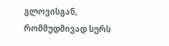გლოვისგან, რომმუდმივად სურს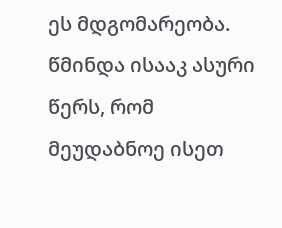ეს მდგომარეობა. წმინდა ისააკ ასური წერს, რომ მეუდაბნოე ისეთ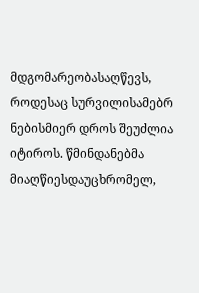მდგომარეობასაღწევს, როდესაც სურვილისამებრ ნებისმიერ დროს შეუძლია იტიროს. წმინდანებმა მიაღწიესდაუცხრომელ,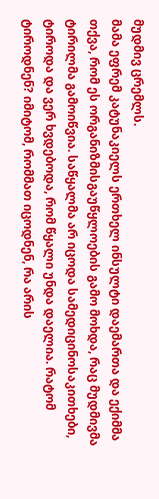მუდმივ ცრემლს.
მამა ეფრემ კატუნაკიელს ერთხელ ინსულტი დაემართა და ექიმმა თქვა, რომ ეს ორგანიზმისგაუწყლოების გამო მოხდა, რაც მუდმივმა ტირილმა გამოიწვია. საწყალმა არ იცოდა სამედიცინოსაკითხები, ტიროდა და ვერ ხვდებოდა, რომ წყალი უნდა დაელია. რატომ ტიროდნენ? იმიტომ, რომმათ იცოდნენ, რა არის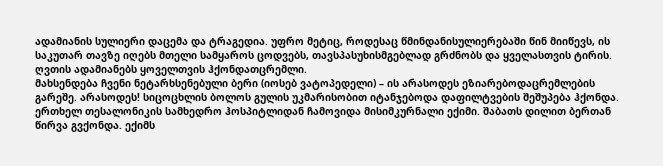ადამიანის სულიერი დაცემა და ტრაგედია. უფრო მეტიც, როდესაც წმინდანისულიერებაში წინ მიიწევს, ის საკუთარ თავზე იღებს მთელი სამყაროს ცოდვებს, თავსპასუხისმგებლად გრძნობს და ყველასთვის ტირის. ღვთის ადამიანებს ყოველთვის ჰქონდათცრემლი.
მახსენდება ჩვენი ნეტარხსენებული ბერი (იოსებ ვატოპედელი) – ის არასოდეს ეზიარებოდაცრემლების გარეშე. არასოდეს! სიცოცხლის ბოლოს გულის უკმარისობით იტანჯებოდა დაფილტვების შეშუპება ჰქონდა. ერთხელ თესალონიკის სამხედრო ჰოსპიტლიდან ჩამოვიდა მისიმკურნალი ექიმი. შაბათს დილით ბერთან წირვა გვქონდა. ექიმს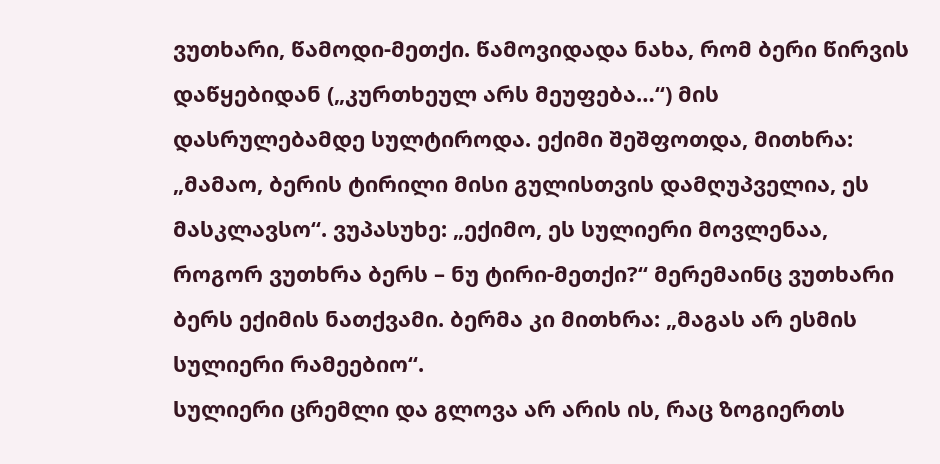ვუთხარი, წამოდი-მეთქი. წამოვიდადა ნახა, რომ ბერი წირვის დაწყებიდან („კურთხეულ არს მეუფება…“) მის დასრულებამდე სულტიროდა. ექიმი შეშფოთდა, მითხრა: „მამაო, ბერის ტირილი მისი გულისთვის დამღუპველია, ეს მასკლავსო“. ვუპასუხე: „ექიმო, ეს სულიერი მოვლენაა, როგორ ვუთხრა ბერს – ნუ ტირი-მეთქი?“ მერემაინც ვუთხარი ბერს ექიმის ნათქვამი. ბერმა კი მითხრა: „მაგას არ ესმის სულიერი რამეებიო“.
სულიერი ცრემლი და გლოვა არ არის ის, რაც ზოგიერთს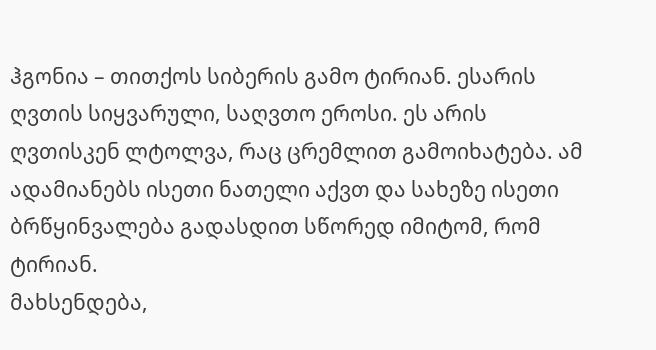ჰგონია – თითქოს სიბერის გამო ტირიან. ესარის ღვთის სიყვარული, საღვთო ეროსი. ეს არის ღვთისკენ ლტოლვა, რაც ცრემლით გამოიხატება. ამ ადამიანებს ისეთი ნათელი აქვთ და სახეზე ისეთი ბრწყინვალება გადასდით სწორედ იმიტომ, რომ ტირიან.
მახსენდება,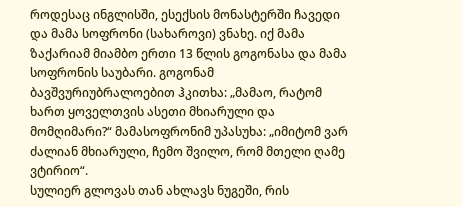როდესაც ინგლისში, ესექსის მონასტერში ჩავედი და მამა სოფრონი (სახაროვი) ვნახე. იქ მამა ზაქარიამ მიამბო ერთი 13 წლის გოგონასა და მამა სოფრონის საუბარი. გოგონამ ბავშვურიუბრალოებით ჰკითხა: „მამაო, რატომ ხართ ყოველთვის ასეთი მხიარული და მომღიმარი?“ მამასოფრონიმ უპასუხა: „იმიტომ ვარ ძალიან მხიარული, ჩემო შვილო, რომ მთელი ღამე ვტირიო“.
სულიერ გლოვას თან ახლავს ნუგეში, რის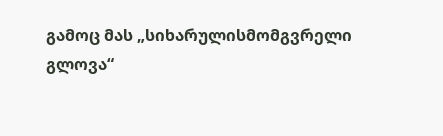გამოც მას „სიხარულისმომგვრელი გლოვა“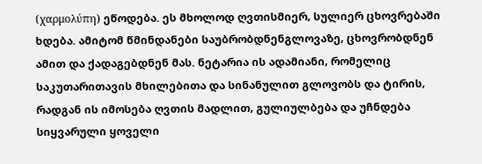(χαρμολύπη) ეწოდება. ეს მხოლოდ ღვთისმიერ, სულიერ ცხოვრებაში ხდება. ამიტომ წმინდანები საუბრობდნენგლოვაზე, ცხოვრობდნენ ამით და ქადაგებდნენ მას. ნეტარია ის ადამიანი, რომელიც საკუთარითავის მხილებითა და სინანულით გლოვობს და ტირის, რადგან ის იმოსება ღვთის მადლით, გულიულბება და უჩნდება სიყვარული ყოველი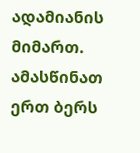ადამიანის მიმართ.
ამასწინათ ერთ ბერს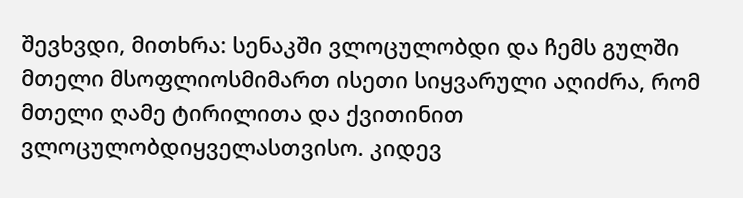შევხვდი, მითხრა: სენაკში ვლოცულობდი და ჩემს გულში მთელი მსოფლიოსმიმართ ისეთი სიყვარული აღიძრა, რომ მთელი ღამე ტირილითა და ქვითინით ვლოცულობდიყველასთვისო. კიდევ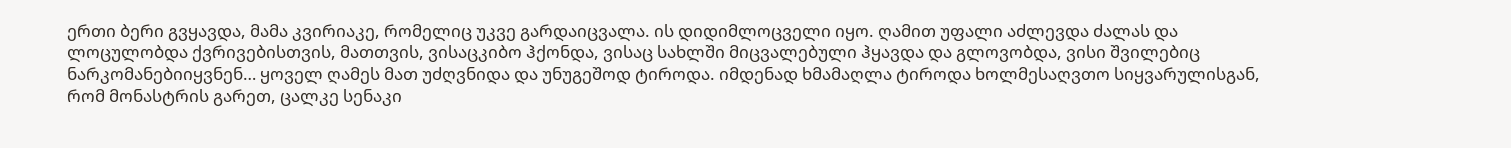ერთი ბერი გვყავდა, მამა კვირიაკე, რომელიც უკვე გარდაიცვალა. ის დიდიმლოცველი იყო. ღამით უფალი აძლევდა ძალას და ლოცულობდა ქვრივებისთვის, მათთვის, ვისაცკიბო ჰქონდა, ვისაც სახლში მიცვალებული ჰყავდა და გლოვობდა, ვისი შვილებიც ნარკომანებიიყვნენ… ყოველ ღამეს მათ უძღვნიდა და უნუგეშოდ ტიროდა. იმდენად ხმამაღლა ტიროდა ხოლმესაღვთო სიყვარულისგან, რომ მონასტრის გარეთ, ცალკე სენაკი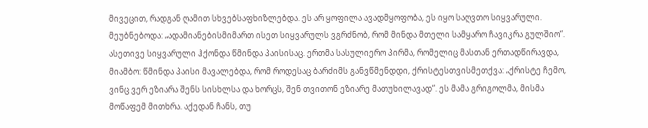მივეცით, რადგან ღამით სხვებსაფხიზლებდა. ეს არ ყოფილა ავადმყოფობა, ეს იყო საღვთო სიყვარული. მეუბნებოდა: „ადამიანებისმიმართ ისეთ სიყვარულს ვგრძნობ, რომ მინდა მთელი სამყარო ჩავიკრა გულშიო“.
ასეთივე სიყვარული ჰქონდა წმინდა პაისისაც. ერთმა სასულიერო პირმა, რომელიც მასთან ერთადწირავდა, მიამბო: წმინდა პაისი მავალებდა, რომ როდესაც ბარძიმს განვწმენდდი, ქრისტესთვისმეთქვა: „ქრისტე ჩემო, ვინც ვერ ეზიარა შენს სისხლსა და ხორცს, შენ თვითონ ეზიარე მათუხილავად“. ეს მამა გრიგოლმა, მისმა მოწაფემ მითხრა. აქედან ჩანს, თუ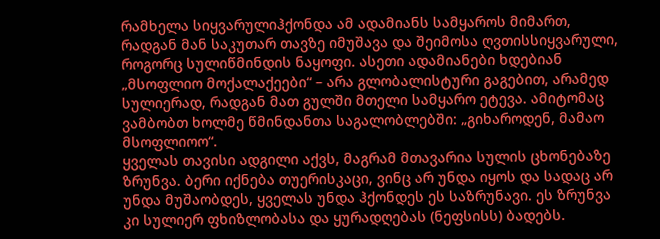რამხელა სიყვარულიჰქონდა ამ ადამიანს სამყაროს მიმართ, რადგან მან საკუთარ თავზე იმუშავა და შეიმოსა ღვთისსიყვარული, როგორც სულიწმინდის ნაყოფი. ასეთი ადამიანები ხდებიან „მსოფლიო მოქალაქეები“ – არა გლობალისტური გაგებით, არამედ სულიერად, რადგან მათ გულში მთელი სამყარო ეტევა. ამიტომაც ვამბობთ ხოლმე წმინდანთა საგალობლებში: „გიხაროდენ, მამაო მსოფლიოო“.
ყველას თავისი ადგილი აქვს, მაგრამ მთავარია სულის ცხონებაზე ზრუნვა. ბერი იქნება თუერისკაცი, ვინც არ უნდა იყოს და სადაც არ უნდა მუშაობდეს, ყველას უნდა ჰქონდეს ეს საზრუნავი. ეს ზრუნვა კი სულიერ ფხიზლობასა და ყურადღებას (ნეფსისს) ბადებს.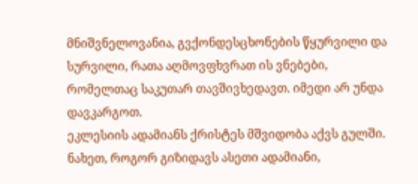მნიშვნელოვანია, გვქონდესცხონების წყურვილი და სურვილი, რათა აღმოვფხვრათ ის ვნებები, რომელთაც საკუთარ თავშივხედავთ. იმედი არ უნდა დავკარგოთ.
ეკლესიის ადამიანს ქრისტეს მშვიდობა აქვს გულში. ნახეთ, როგორ გიზიდავს ასეთი ადამიანი,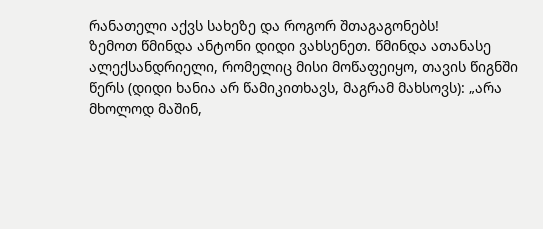რანათელი აქვს სახეზე და როგორ შთაგაგონებს!
ზემოთ წმინდა ანტონი დიდი ვახსენეთ. წმინდა ათანასე ალექსანდრიელი, რომელიც მისი მოწაფეიყო, თავის წიგნში წერს (დიდი ხანია არ წამიკითხავს, მაგრამ მახსოვს): „არა მხოლოდ მაშინ,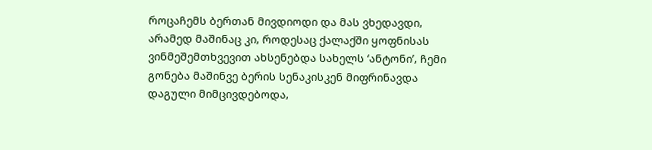როცაჩემს ბერთან მივდიოდი და მას ვხედავდი, არამედ მაშინაც კი, როდესაც ქალაქში ყოფნისას ვინმეშემთხვევით ახსენებდა სახელს ‘ანტონი’, ჩემი გონება მაშინვე ბერის სენაკისკენ მიფრინავდა დაგული მიმცივდებოდა,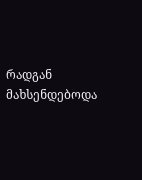რადგან მახსენდებოდა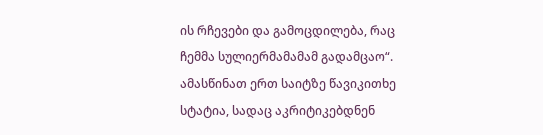ის რჩევები და გამოცდილება, რაც ჩემმა სულიერმამამამ გადამცაო“.
ამასწინათ ერთ საიტზე წავიკითხე სტატია, სადაც აკრიტიკებდნენ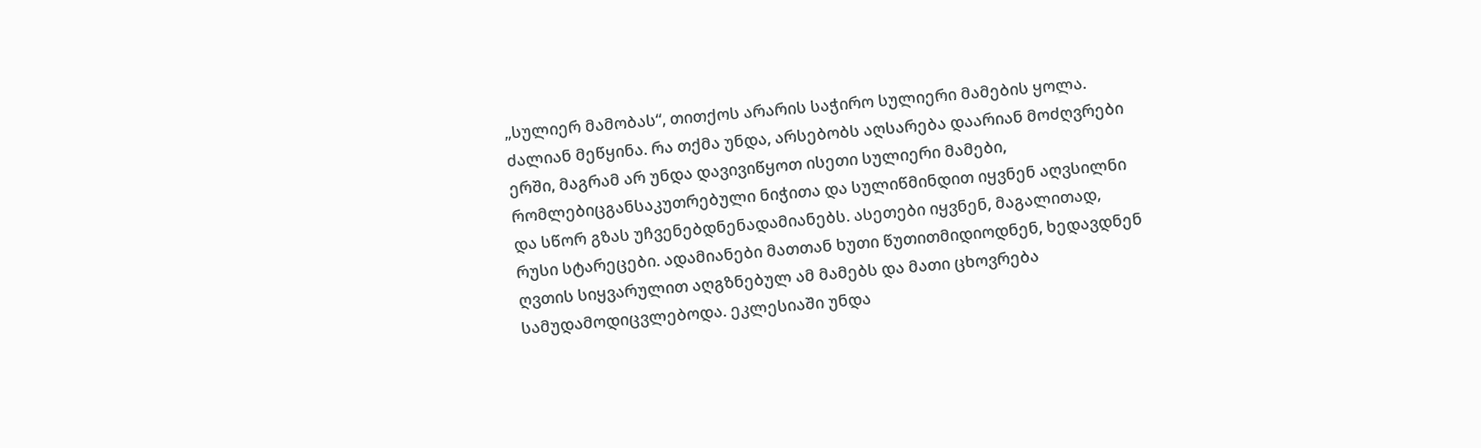„სულიერ მამობას“, თითქოს არარის საჭირო სულიერი მამების ყოლა. ძალიან მეწყინა. რა თქმა უნდა, არსებობს აღსარება დაარიან მოძღვრები ერში, მაგრამ არ უნდა დავივიწყოთ ისეთი სულიერი მამები, რომლებიცგანსაკუთრებული ნიჭითა და სულიწმინდით იყვნენ აღვსილნი და სწორ გზას უჩვენებდნენადამიანებს. ასეთები იყვნენ, მაგალითად, რუსი სტარეცები. ადამიანები მათთან ხუთი წუთითმიდიოდნენ, ხედავდნენ ღვთის სიყვარულით აღგზნებულ ამ მამებს და მათი ცხოვრება სამუდამოდიცვლებოდა. ეკლესიაში უნდა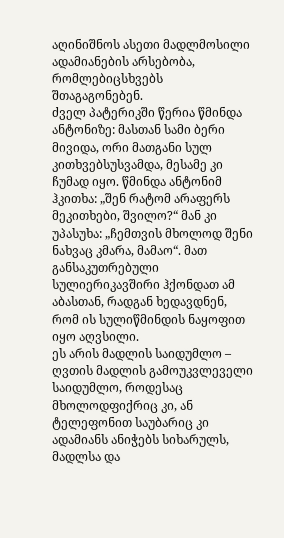აღინიშნოს ასეთი მადლმოსილი ადამიანების არსებობა, რომლებიცსხვებს შთაგაგონებენ.
ძველ პატერიკში წერია წმინდა ანტონიზე: მასთან სამი ბერი მივიდა, ორი მათგანი სულ კითხვებსუსვამდა, მესამე კი ჩუმად იყო. წმინდა ანტონიმ ჰკითხა: „შენ რატომ არაფერს მეკითხები, შვილო?“ მან კი უპასუხა: „ჩემთვის მხოლოდ შენი ნახვაც კმარა, მამაო“. მათ განსაკუთრებული სულიერიკავშირი ჰქონდათ ამ აბასთან, რადგან ხედავდნენ, რომ ის სულიწმინდის ნაყოფით იყო აღვსილი.
ეს არის მადლის საიდუმლო – ღვთის მადლის გამოუკვლეველი საიდუმლო, როდესაც მხოლოდფიქრიც კი, ან ტელეფონით საუბარიც კი ადამიანს ანიჭებს სიხარულს, მადლსა და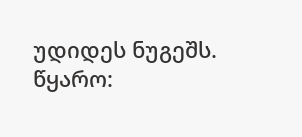უდიდეს ნუგეშს.
წყარო: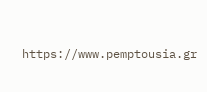https://www.pemptousia.gr